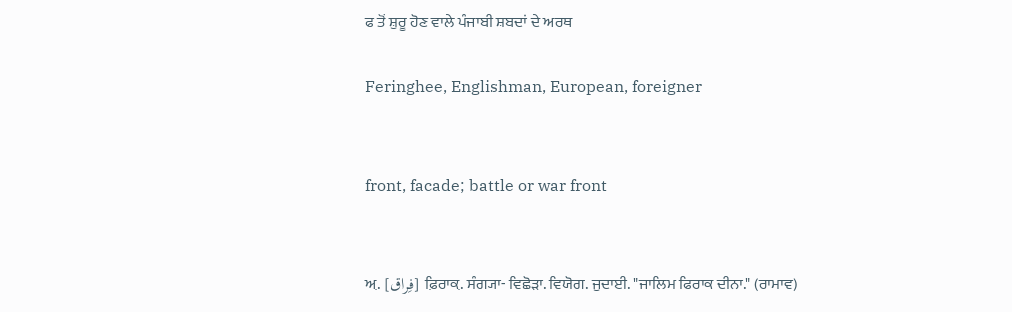ਫ ਤੋਂ ਸ਼ੁਰੂ ਹੋਣ ਵਾਲੇ ਪੰਜਾਬੀ ਸ਼ਬਦਾਂ ਦੇ ਅਰਥ

Feringhee, Englishman, European, foreigner


front, facade; battle or war front


ਅ਼. [فِراق] ਫ਼ਿਰਾਕ਼. ਸੰਗ੍ਯਾ- ਵਿਛੋੜਾ. ਵਿਯੋਗ. ਜੁਦਾਈ. "ਜਾਲਿਮ ਫਿਰਾਕ ਦੀਨਾ." (ਰਾਮਾਵ)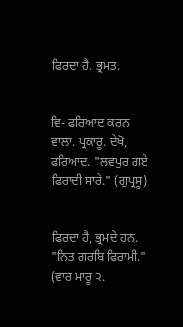ਫਿਰਦਾ ਹੈ. ਭ੍ਰਮਤ.


ਵਿ- ਫਰਿਆਦ ਕਰਨ ਵਾਲਾ. ਪ੍ਰਕਾਰੂ. ਦੇਖੋ, ਫਰਿਆਦ. "ਲਵਪੁਰ ਗਏ ਫਿਰਾਦੀ ਸਾਰੇ." (ਗੁਪ੍ਰਸੂ)


ਫਿਰਦਾ ਹੈ, ਭ੍ਰਮਦੇ ਹਨ. "ਨਿਤ ਗਰਬਿ ਫਿਰਾਮੀ." (ਵਾਰ ਮਾਰੂ ੨.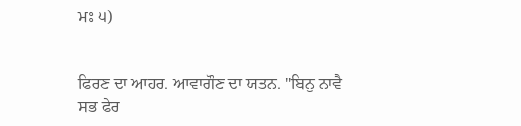ਮਃ ੫)


ਫਿਰਣ ਦਾ ਆਹਰ. ਆਵਾਗੌਣ ਦਾ ਯਤਨ. "ਬਿਨੁ ਨਾਵੈ ਸਭ ਫੇਰ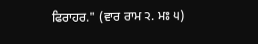ਫਿਰਾਹਰ." (ਵਾਰ ਰਾਮ ੨. ਮਃ ੫)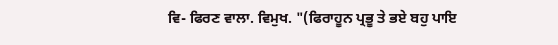ਵਿ- ਫਿਰਣ ਵਾਲਾ. ਵਿਮੁਖ. "(ਫਿਰਾਹੂਨ ਪ੍ਰਭੂ ਤੇ ਭਏ ਬਹੁ ਪਾਇ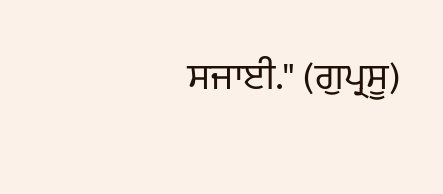ਸਜਾਈ." (ਗੁਪ੍ਰਸੂ)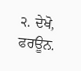੨. ਦੇਖੋ, ਫਰਊਨ.